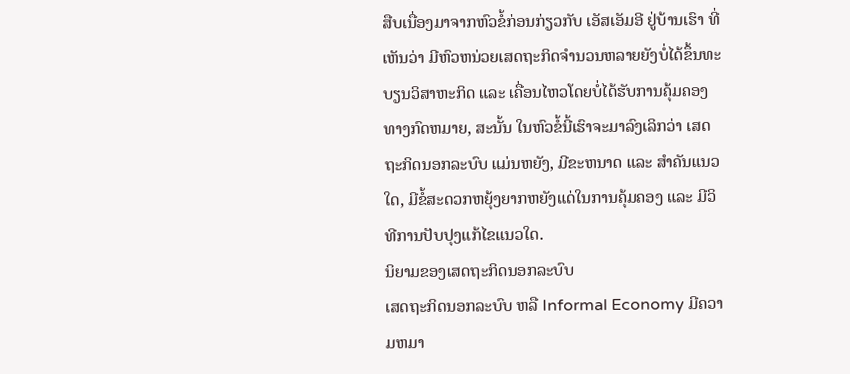ສືບເນື່ອງມາຈາກຫົວຂໍ້ກ່ອນກ່ຽວກັບ ເອັສເອັມອີ ຢູ່ບ້ານເຮົາ ທີ່ເຫັນວ່າ ມີຫົວຫນ່ວຍເສດຖະກິດຈຳນວນຫລາຍຍັງບໍ່ໄດ້ຂຶ້ນທະບຽນວິສາຫະກິດ ແລະ ເຄື່ອນໄຫວໂດຍບໍ່ໄດ້ຮັບການຄຸ້ມຄອງທາງກົດຫມາຍ, ສະນັ້ນ ໃນຫົວຂໍ້ນີ້ເຮົາຈະມາລົງເລິກວ່າ ເສດຖະກິດນອກລະບົບ ແມ່ນຫຍັງ, ມີຂະຫນາດ ແລະ ສຳຄັນແນວໃດ, ມີຂໍ້ສະດວກຫຍຸ້ງຍາກຫຍັງແດ່ໃນການຄຸ້ມຄອງ ແລະ ມີວິທີການປັບປຸງແກ້ໄຂແນວໃດ.
ນິຍາມຂອງເສດຖະກິດນອກລະບົບ
ເສດຖະກິດນອກລະບົບ ຫລື Informal Economy ມີຄວາມຫມາ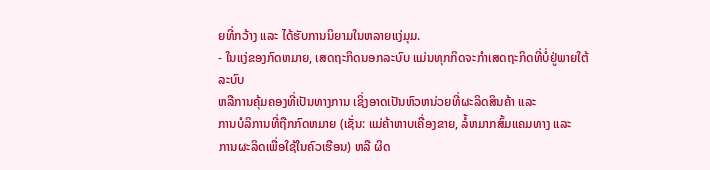ຍທີ່ກວ້າງ ແລະ ໄດ້ຮັບການນິຍາມໃນຫລາຍແງ່ມຸມ.
- ໃນແງ່ຂອງກົດຫມາຍ, ເສດຖະກິດນອກລະບົບ ແມ່ນທຸກກິດຈະກຳເສດຖະກິດທີ່ບໍ່ຢູ່ພາຍໃຕ້ລະບົບ
ຫລືການຄຸ້ມຄອງທີ່ເປັນທາງການ ເຊິ່ງອາດເປັນຫົວຫນ່ວຍທີ່ຜະລິດສິນຄ້າ ແລະ
ການບໍລິການທີ່ຖືກກົດຫມາຍ (ເຊັ່ນ: ແມ່ຄ້າຫາບເຄື່ອງຂາຍ, ລໍ້ຫມາກສົ້ມແຄມທາງ ແລະ
ການຜະລິດເພື່ອໃຊ້ໃນຄົວເຮືອນ) ຫລື ຜິດ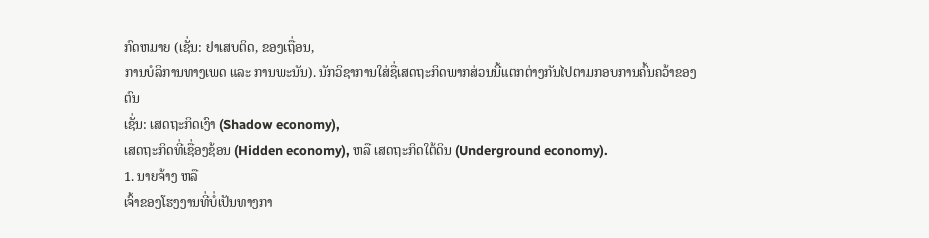ກົດຫມາຍ (ເຊັ່ນ: ຢາເສບຕິດ, ຂອງເຖື່ອນ,
ການບໍລິການທາງເພດ ແລະ ການພະນັນ). ນັກວິຊາການໃສ່ຊື່ເສດຖະກິດພາກສ່ວນນີ້ແຕກຕ່າງກັນໄປຕາມກອບການຄົ້ນຄວ້າຂອງຕົນ
ເຊັ່ນ: ເສດຖະກິດເງົາ (Shadow economy),
ເສດຖະກິດທີ່ເຊື່ອງຊ້ອນ (Hidden economy), ຫລື ເສດຖະກິດໃຕ້ດິນ (Underground economy).
1. ນາຍຈ້າງ ຫລື
ເຈົ້າຂອງໂຮງງານທີ່ບໍ່ເປັນທາງກາ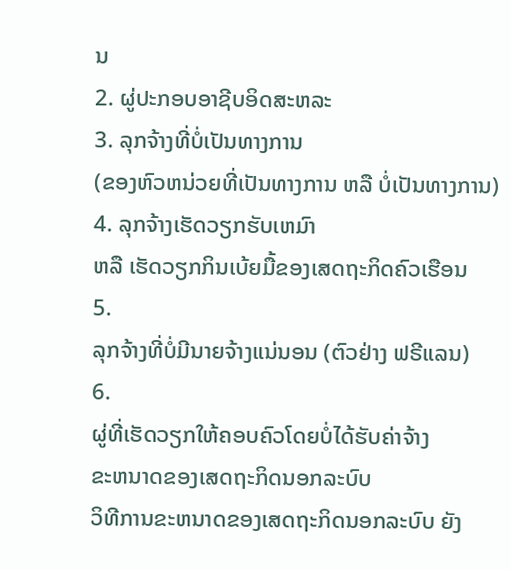ນ
2. ຜູ່ປະກອບອາຊີບອິດສະຫລະ
3. ລຸກຈ້າງທີ່ບໍ່ເປັນທາງການ
(ຂອງຫົວຫນ່ວຍທີ່ເປັນທາງການ ຫລື ບໍ່ເປັນທາງການ)
4. ລຸກຈ້າງເຮັດວຽກຮັບເຫມົາ
ຫລື ເຮັດວຽກກິນເບ້ຍມື້ຂອງເສດຖະກິດຄົວເຮືອນ
5.
ລຸກຈ້າງທີ່ບໍ່ມີນາຍຈ້າງແນ່ນອນ (ຕົວຢ່າງ ຟຣີແລນ)
6.
ຜູ່ທີ່ເຮັດວຽກໃຫ້ຄອບຄົວໂດຍບໍ່ໄດ້ຮັບຄ່າຈ້າງ
ຂະຫນາດຂອງເສດຖະກິດນອກລະບົບ
ວິທີການຂະຫນາດຂອງເສດຖະກິດນອກລະບົບ ຍັງ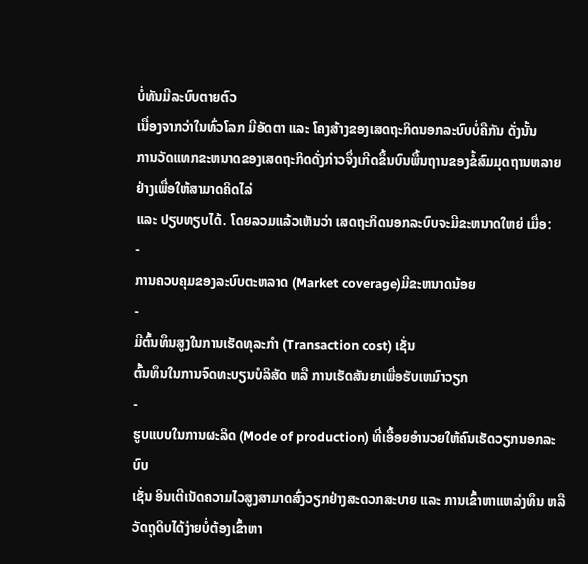ບໍ່ທັນມີລະບົບຕາຍຕົວ
ເນື່ອງຈາກວ່າໃນທົ່ວໂລກ ມີອັດຕາ ແລະ ໂຄງສ້າງຂອງເສດຖະກິດນອກລະບົບບໍ່ຄືກັນ ດັ່ງນັ້ນ
ການວັດແທກຂະຫນາດຂອງເສດຖະກິດດັ່ງກ່າວຈຶ່ງເກີດຂຶ້ນບົນພື້ນຖານຂອງຂໍ້ສົມມຸດຖານຫລາຍຢ່າງເພື່ອໃຫ້ສາມາດຄິດໄລ່
ແລະ ປຽບທຽບໄດ້. ໂດຍລວມແລ້ວເຫັນວ່າ ເສດຖະກິດນອກລະບົບຈະມີຂະຫນາດໃຫຍ່ ເມື່ອ:
-
ການຄວບຄຸມຂອງລະບົບຕະຫລາດ (Market coverage)ມີຂະຫນາດນ້ອຍ
-
ມີຕົ້ນທຶນສູງໃນການເຮັດທຸລະກໍາ (Transaction cost) ເຊັ່ນ
ຕົ້ນທຶນໃນການຈົດທະບຽນບໍລິສັດ ຫລື ການເຮັດສັນຍາເພື່ອຮັບເຫມົາວຽກ
-
ຮູບແບບໃນການຜະລິດ (Mode of production) ທີ່ເອື້ອຍອໍານວຍໃຫ້ຄົນເຮັດວຽກນອກລະບົບ
ເຊັ່ນ ອິນເຕີເນັດຄວາມໄວສູງສາມາດສົ່ງວຽກຢ່າງສະດວກສະບາຍ ແລະ ການເຂົ້າຫາແຫລ່ງທຶນ ຫລື
ວັດຖຸດິບໄດ້ງ່າຍບໍ່ຕ້ອງເຂົ້າຫາ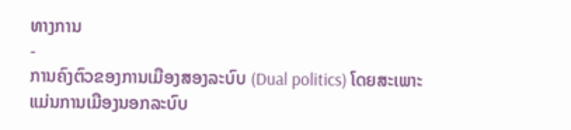ທາງການ
-
ການຄົງຕົວຂອງການເມືອງສອງລະບົບ (Dual politics) ໂດຍສະເພາະແມ່ນການເມືອງນອກລະບົບ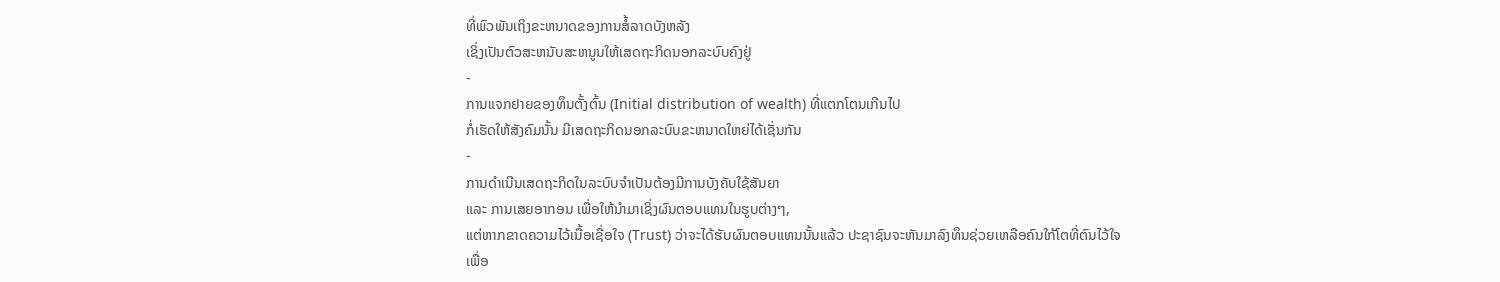ທີ່ພົວພັນເຖິງຂະຫນາດຂອງການສໍ້ລາດບັງຫລັງ
ເຊິ່ງເປັນຕົວສະຫນັບສະຫນູນໃຫ້ເສດຖະກິດນອກລະບົບຄົງຢູ່
-
ການແຈກຢາຍຂອງທຶນຕັ້ງຕົ້ນ (Initial distribution of wealth) ທີ່ແຕກໂຕນເກີນໄປ
ກໍ່ເຮັດໃຫ້ສັງຄົມນັ້ນ ມີເສດຖະກິດນອກລະບົບຂະຫນາດໃຫຍ່ໄດ້ເຊັ່ນກັນ
-
ການດຳເນີນເສດຖະກິດໃນລະບົບຈຳເປັນຕ້ອງມີການບັງຄັບໃຊ້ສັນຍາ
ແລະ ການເສຍອາກອນ ເພື່ອໃຫ້ນຳມາເຊິ່ງຜົນຕອບແທນໃນຮູບຕ່າງໆ,
ແຕ່ຫາກຂາດຄວາມໄວ້ເນື້ອເຊື່ອໃຈ (Trust) ວ່າຈະໄດ້ຮັບຜົນຕອບແທນນັ້ນແລ້ວ ປະຊາຊົນຈະຫັນມາລົງທຶນຊ່ວຍເຫລືອຄົນໃກ້ໂຕທີ່ຕົນໄວ້ໃຈ
ເພື່ອ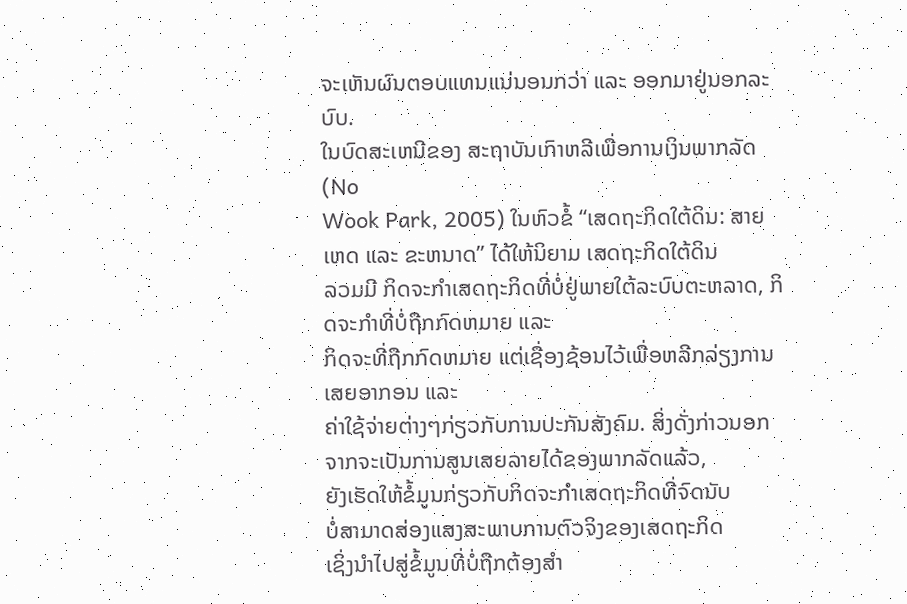ຈະເຫັນຜົນຕອບແທນແນ່ນອນກວ່າ ແລະ ອອກມາຢູ່ນອກລະບົບ.
ໃນບົດສະເຫນີຂອງ ສະຖາບັນເກົາຫລີເພື່ອການເງິນພາກລັດ (No
Wook Park, 2005) ໃນຫົວຂໍ້ “ເສດຖະກິດໃຕ້ດິນ: ສາຍເຫດ ແລະ ຂະຫນາດ” ໄດ້ໃຫ້ນິຍາມ ເສດຖະກິດໃຕ້ດິນ
ລວມມີ ກິດຈະກໍາເສດຖະກິດທີ່ບໍ່ຢູ່ພາຍໃຕ້ລະບົບຕະຫລາດ, ກິດຈະກຳທີ່ບໍ່ຖືກກົດຫມາຍ ແລະ
ກິດຈະທີ່ຖືກກົດຫມາຍ ແຕ່ເຊື່ອງຊ້ອນໄວ້ເພື່ອຫລີກລ່ຽງການເສຍອາກອນ ແລະ
ຄ່າໃຊ້ຈ່າຍຕ່າງໆກ່ຽວກັບການປະກັນສັງຄົມ. ສິ່ງດັ່ງກ່າວນອກຈາກຈະເປັນການສູນເສຍລາຍໄດ້ຂອງພາກລັດແລ້ວ,
ຍັງເຮັດໃຫ້ຂໍ້ມູນກ່ຽວກັບກິດຈະກຳເສດຖະກິດທີ່ຈົດນັບ
ບໍ່ສາມາດສ່ອງແສງສະພາບການຕົວຈິງຂອງເສດຖະກິດ
ເຊິ່ງນຳໄປສູ່ຂໍ້ມູນທີ່ບໍ່ຖືກຕ້ອງສຳ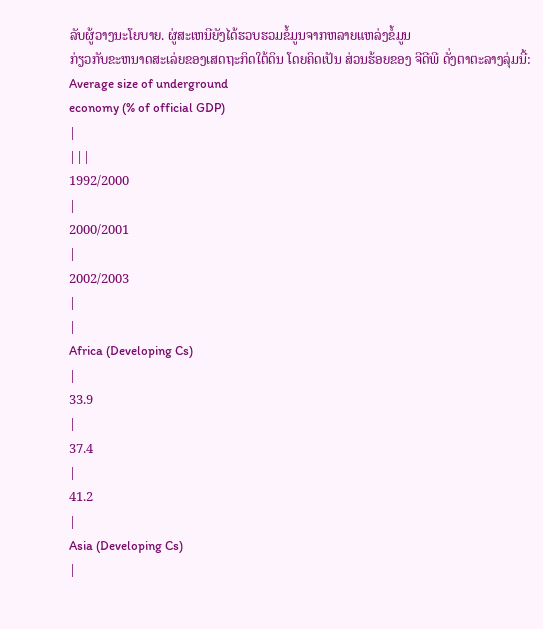ລັບຜູ້ວາງນະໂຍບາຍ. ຜູ່ສະເຫນີຍັງໄດ້ຮວບຮວມຂໍ້ມູນຈາກຫລາຍແຫລ່ງຂໍ້ມູນ
ກ່ຽວກັບຂະຫນາດສະເລ່ຍຂອງເສດຖະກິດໃຕ້ດິນ ໂດຍຄິດເປັນ ສ່ວນຮ້ອຍຂອງ ຈີດີພີ ດັ່ງຕາຕະລາງລຸ່ມນີ້:
Average size of underground
economy (% of official GDP)
|
|||
1992/2000
|
2000/2001
|
2002/2003
|
|
Africa (Developing Cs)
|
33.9
|
37.4
|
41.2
|
Asia (Developing Cs)
|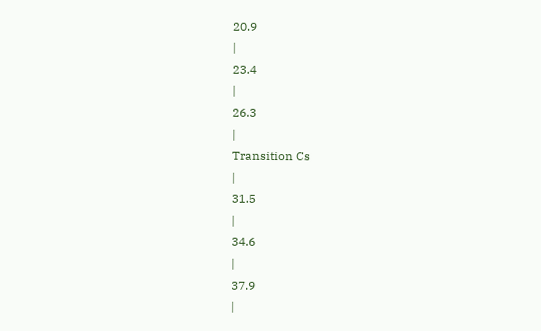20.9
|
23.4
|
26.3
|
Transition Cs
|
31.5
|
34.6
|
37.9
|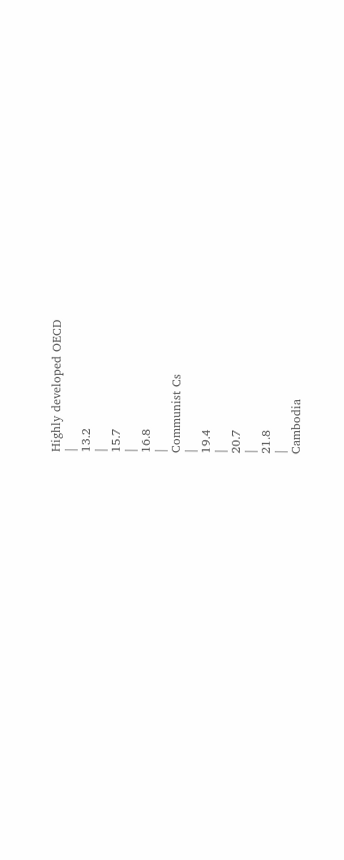Highly developed OECD
|
13.2
|
15.7
|
16.8
|
Communist Cs
|
19.4
|
20.7
|
21.8
|
Cambodia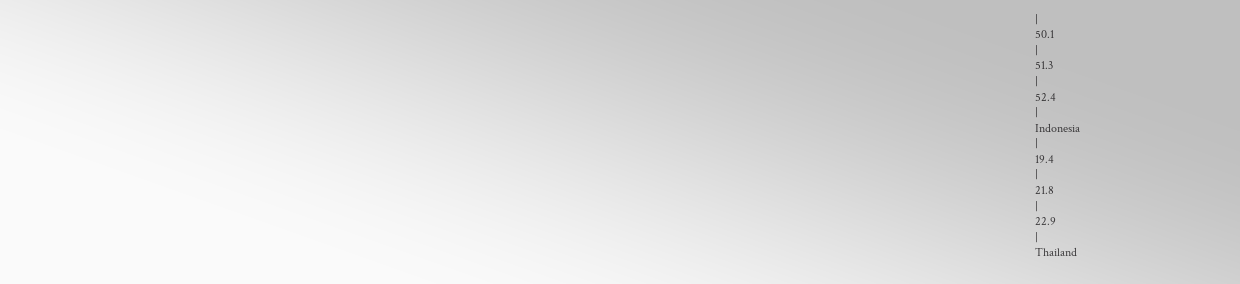|
50.1
|
51.3
|
52.4
|
Indonesia
|
19.4
|
21.8
|
22.9
|
Thailand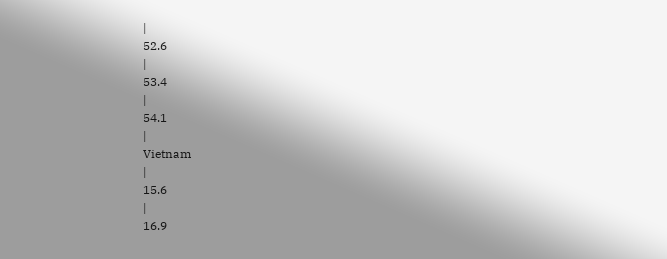|
52.6
|
53.4
|
54.1
|
Vietnam
|
15.6
|
16.9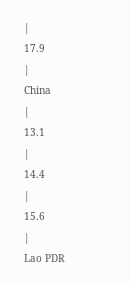|
17.9
|
China
|
13.1
|
14.4
|
15.6
|
Lao PDR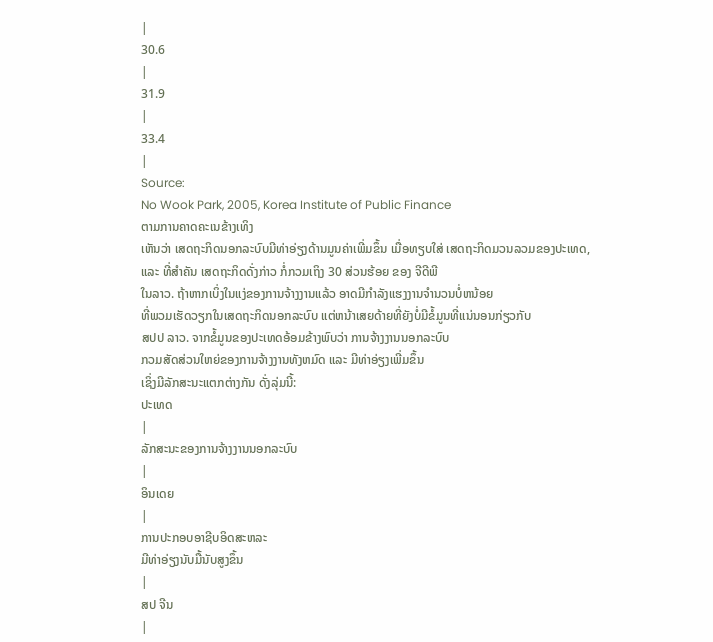|
30.6
|
31.9
|
33.4
|
Source:
No Wook Park, 2005, Korea Institute of Public Finance
ຕາມການຄາດຄະເນຂ້າງເທິງ
ເຫັນວ່າ ເສດຖະກິດນອກລະບົບມີທ່າອ່ຽງດ້ານມູນຄ່າເພີ່ມຂຶ້ນ ເມື່ອທຽບໃສ່ ເສດຖະກິດມວນລວມຂອງປະເທດ,
ແລະ ທີ່ສຳຄັນ ເສດຖະກິດດັ່ງກ່າວ ກໍ່ກວມເຖິງ 30 ສ່ວນຮ້ອຍ ຂອງ ຈີດີພີ
ໃນລາວ. ຖ້າຫາກເບິ່ງໃນແງ່ຂອງການຈ້າງງານແລ້ວ ອາດມີກໍາລັງແຮງງານຈໍານວນບໍ່ຫນ້ອຍ
ທີ່ພວມເຮັດວຽກໃນເສດຖະກິດນອກລະບົບ ແຕ່ຫນ້າເສຍດ້າຍທີ່ຍັງບໍ່ມີຂໍ້ມູນທີ່ແນ່ນອນກ່ຽວກັບ
ສປປ ລາວ. ຈາກຂໍ້ມູນຂອງປະເທດອ້ອມຂ້າງພົບວ່າ ການຈ້າງງານນອກລະບົບ
ກວມສັດສ່ວນໃຫຍ່ຂອງການຈ້າງງານທັງຫມົດ ແລະ ມີທ່າອ່ຽງເພີ່ມຂຶ້ນ
ເຊິ່ງມີລັກສະນະແຕກຕ່າງກັນ ດັ່ງລຸ່ມນີ້:
ປະເທດ
|
ລັກສະນະຂອງການຈ້າງງານນອກລະບົບ
|
ອິນເດຍ
|
ການປະກອບອາຊີບອິດສະຫລະ
ມີທ່າອ່ຽງນັບມື້ນັບສູງຂຶ້ນ
|
ສປ ຈີນ
|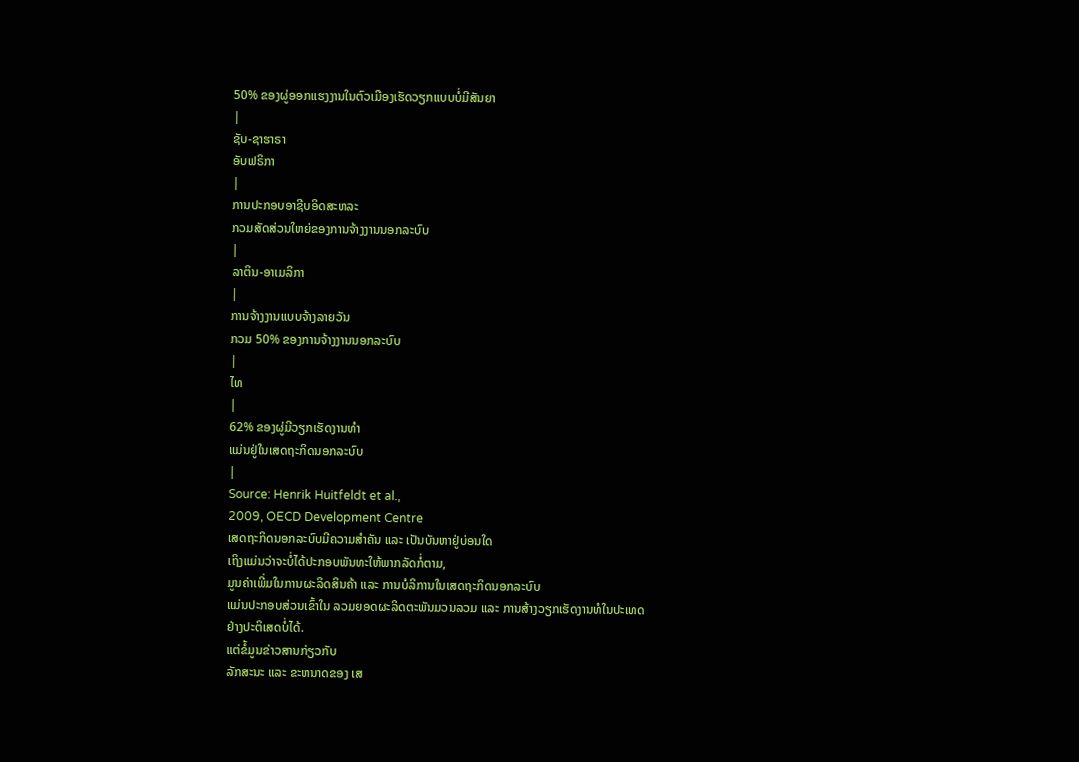50% ຂອງຜູ່ອອກແຮງງານໃນຕົວເມືອງເຮັດວຽກແບບບໍ່ມີສັນຍາ
|
ຊັບ-ຊາຮາຣາ
ອັບຟຣິກາ
|
ການປະກອບອາຊີບອິດສະຫລະ
ກວມສັດສ່ວນໃຫຍ່ຂອງການຈ້າງງານນອກລະບົບ
|
ລາຕິນ-ອາເມລິກາ
|
ການຈ້າງງານແບບຈ້າງລາຍວັນ
ກວມ 50% ຂອງການຈ້າງງານນອກລະບົບ
|
ໄທ
|
62% ຂອງຜູ່ມີວຽກເຮັດງານທຳ
ແມ່ນຢູ່ໃນເສດຖະກິດນອກລະບົບ
|
Source: Henrik Huitfeldt et al.,
2009, OECD Development Centre
ເສດຖະກິດນອກລະບົບມີຄວາມສຳຄັນ ແລະ ເປັນບັນຫາຢູ່ບ່ອນໃດ
ເຖິງແມ່ນວ່າຈະບໍ່ໄດ້ປະກອບພັນທະໃຫ້ພາກລັດກໍ່ຕາມ,
ມູນຄ່າເພີ່ມໃນການຜະລິດສິນຄ້າ ແລະ ການບໍລິການໃນເສດຖະກິດນອກລະບົບ
ແມ່ນປະກອບສ່ວນເຂົ້າໃນ ລວມຍອດຜະລິດຕະພັນມວນລວມ ແລະ ການສ້າງວຽກເຮັດງານທໍໃນປະເທດ
ຢ່າງປະຕິເສດບໍ່ໄດ້.
ແຕ່ຂໍ້ມູນຂ່າວສານກ່ຽວກັບ
ລັກສະນະ ແລະ ຂະຫນາດຂອງ ເສ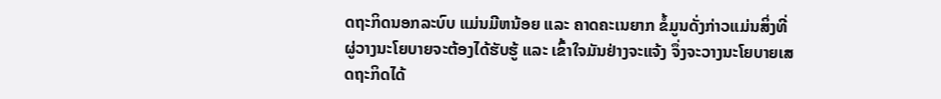ດຖະກິດນອກລະບົບ ແມ່ນມີຫນ້ອຍ ແລະ ຄາດຄະເນຍາກ ຂໍ້ມູນດັ່ງກ່າວແມ່ນສິ່ງທີ່
ຜູ່ວາງນະໂຍບາຍຈະຕ້ອງໄດ້ຮັບຮູ້ ແລະ ເຂົ້າໃຈມັນຢ່າງຈະແຈ້ງ ຈຶ່ງຈະວາງນະໂຍບາຍເສດຖະກິດໄດ້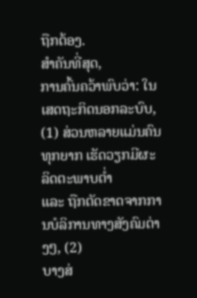ຖືກຕ້ອງ.
ສຳຄັນທີ່ສຸດ,
ການຄົ້ນຄວ້າພົບວ່າ: ໃນເສດຖະກິດນອກລະບົບ, (1) ສ່ວນຫລາຍແມ່ນຄົນທຸກຍາກ ເຮັດວຽກມີຜະລິດຕະພາບຕໍ່າ
ແລະ ຖືກຕັດຂາດຈາກການບໍລິການທາງສັງຄົມຕ່າງໆ, (2)
ບາງສ່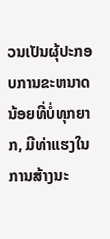ວນເປັນຜຸ້ປະກອບການຂະຫນາດນ້ອຍທີ່ບໍ່ທຸກຍາກ, ມີທ່າແຮງໃນການສ້າງນະ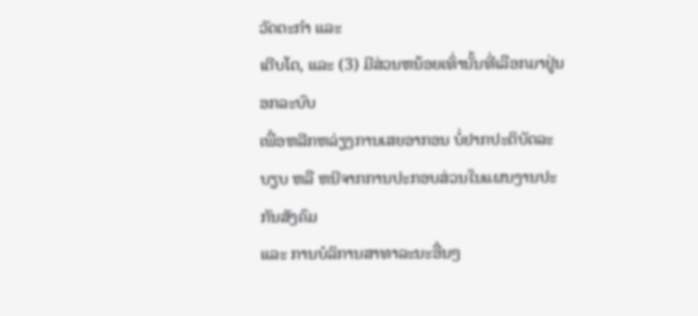ວັດຕະກໍາ ແລະ
ເຕີບໂຕ, ແລະ (3) ມີສ່ວນຫນ້ອຍເທົ່ານັ້ນທີ່ເລືອກມາຢູ່ນອກລະບົບ
ເພື່ອຫລີກຫລ່ຽງການເສຍອາກອນ ບໍ່ຢາກປະຕິບັດລະບຽບ ຫລື ຫນີຈາກການປະກອບສ່ວນໃນແຜນງານປະກັນສັງຄົມ
ແລະ ການບໍລິການສາທາລະນະອື່ນໆ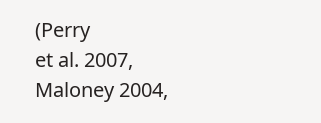(Perry
et al. 2007, Maloney 2004,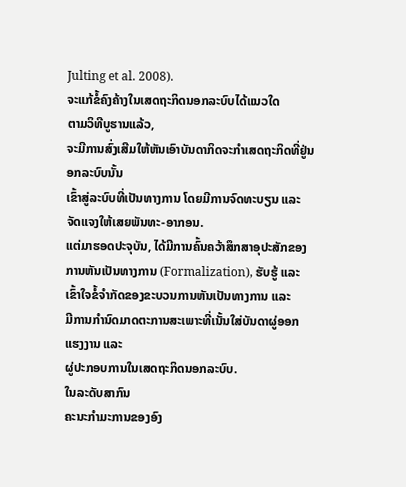Julting et al. 2008).
ຈະແກ້ຂໍ້ຄົງຄ້າງໃນເສດຖະກິດນອກລະບົບໄດ້ແນວໃດ
ຕາມວິທີບູຮານແລ້ວ,
ຈະມີການສົ່ງເສີມໃຫ້ຫັນເອົາບັນດາກິດຈະກຳເສດຖະກິດທີ່ຢູ່ນອກລະບົບນັ້ນ
ເຂົ້າສູ່ລະບົບທີ່ເປັນທາງການ ໂດຍມີການຈົດທະບຽນ ແລະ ຈັດແຈງໃຫ້ເສຍພັນທະ-ອາກອນ.
ແຕ່ມາຮອດປະຈຸບັນ, ໄດ້ມີການຄົ້ນຄວ້າສຶກສາອຸປະສັກຂອງການຫັນເປັນທາງການ (Formalization), ຮັບຮູ້ ແລະ
ເຂົ້າໃຈຂໍ້ຈຳກັດຂອງຂະບວນການຫັນເປັນທາງການ ແລະ
ມີການກຳນົດມາດຕະການສະເພາະທີ່ເນັ້ນໃສ່ບັນດາຜູ່ອອກແຮງງານ ແລະ
ຜູ່ປະກອບການໃນເສດຖະກິດນອກລະບົບ.
ໃນລະດັບສາກົນ
ຄະນະກຳມະການຂອງອົງ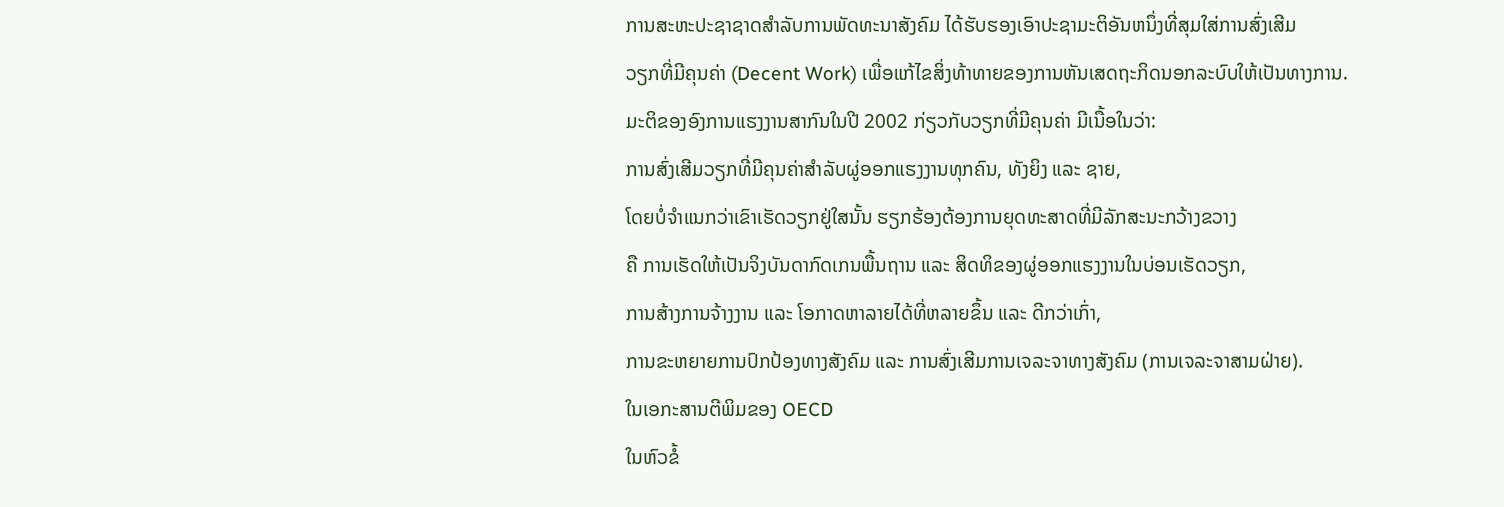ການສະຫະປະຊາຊາດສຳລັບການພັດທະນາສັງຄົມ ໄດ້ຮັບຮອງເອົາປະຊາມະຕິອັນຫນຶ່ງທີ່ສຸມໃສ່ການສົ່ງເສີມ
ວຽກທີ່ມີຄຸນຄ່າ (Decent Work) ເພື່ອແກ້ໄຂສິ່ງທ້າທາຍຂອງການຫັນເສດຖະກິດນອກລະບົບໃຫ້ເປັນທາງການ.
ມະຕິຂອງອົງການແຮງງານສາກົນໃນປີ 2002 ກ່ຽວກັບວຽກທີ່ມີຄຸນຄ່າ ມີເນື້ອໃນວ່າ:
ການສົ່ງເສີມວຽກທີ່ມີຄຸນຄ່າສຳລັບຜູ່ອອກແຮງງານທຸກຄົນ, ທັງຍິງ ແລະ ຊາຍ,
ໂດຍບໍ່ຈຳແນກວ່າເຂົາເຮັດວຽກຢູ່ໃສນັ້ນ ຮຽກຮ້ອງຕ້ອງການຍຸດທະສາດທີ່ມີລັກສະນະກວ້າງຂວາງ
ຄື ການເຮັດໃຫ້ເປັນຈິງບັນດາກົດເກນພື້ນຖານ ແລະ ສິດທິຂອງຜູ່ອອກແຮງງານໃນບ່ອນເຮັດວຽກ,
ການສ້າງການຈ້າງງານ ແລະ ໂອກາດຫາລາຍໄດ້ທີ່ຫລາຍຂຶ້ນ ແລະ ດີກວ່າເກົ່າ,
ການຂະຫຍາຍການປົກປ້ອງທາງສັງຄົມ ແລະ ການສົ່ງເສີມການເຈລະຈາທາງສັງຄົມ (ການເຈລະຈາສາມຝ່າຍ).
ໃນເອກະສານຕີພິມຂອງ OECD
ໃນຫົວຂໍ້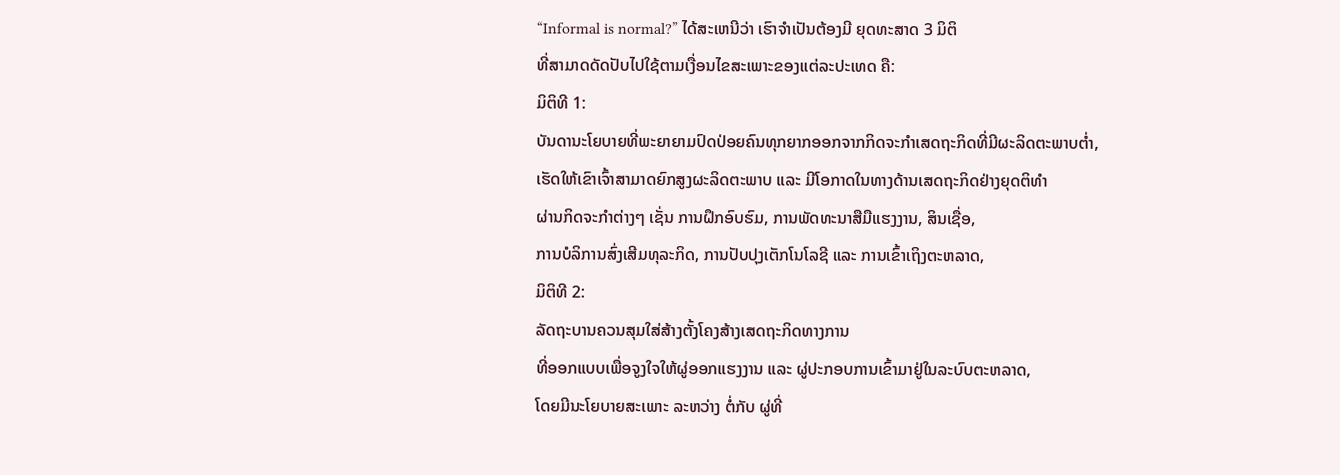“Informal is normal?” ໄດ້ສະເຫນີວ່າ ເຮົາຈຳເປັນຕ້ອງມີ ຍຸດທະສາດ 3 ມິຕິ
ທີ່ສາມາດດັດປັບໄປໃຊ້ຕາມເງື່ອນໄຂສະເພາະຂອງແຕ່ລະປະເທດ ຄື:
ມິຕິທີ 1:
ບັນດານະໂຍບາຍທີ່ພະຍາຍາມປົດປ່ອຍຄົນທຸກຍາກອອກຈາກກິດຈະກຳເສດຖະກິດທີ່ມີຜະລິດຕະພາບຕໍ່າ,
ເຮັດໃຫ້ເຂົາເຈົ້າສາມາດຍົກສູງຜະລິດຕະພາບ ແລະ ມີໂອກາດໃນທາງດ້ານເສດຖະກິດຢ່າງຍຸດຕິທໍາ
ຜ່ານກິດຈະກຳຕ່າງໆ ເຊັ່ນ ການຝຶກອົບຮົມ, ການພັດທະນາສືມືແຮງງານ, ສິນເຊື່ອ,
ການບໍລິການສົ່ງເສີມທຸລະກິດ, ການປັບປຸງເຕັກໂນໂລຊີ ແລະ ການເຂົ້າເຖິງຕະຫລາດ,
ມິຕິທີ 2:
ລັດຖະບານຄວນສຸມໃສ່ສ້າງຕັ້ງໂຄງສ້າງເສດຖະກິດທາງການ
ທີ່ອອກແບບເພື່ອຈູງໃຈໃຫ້ຜູ່ອອກແຮງງານ ແລະ ຜູ່ປະກອບການເຂົ້າມາຢູ່ໃນລະບົບຕະຫລາດ,
ໂດຍມີນະໂຍບາຍສະເພາະ ລະຫວ່າງ ຕໍ່ກັບ ຜູ່ທີ່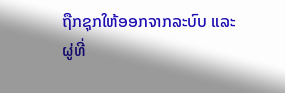ຖືກຊຸກໃຫ້ອອກຈາກລະບົບ ແລະ
ຜູ່ທີ່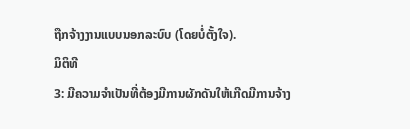ຖືກຈ້າງງານແບບນອກລະບົບ (ໂດຍບໍ່ຕັ້ງໃຈ).
ມິຕິທີ
3: ມີຄວາມຈຳເປັນທີ່ຕ້ອງມີການຜັກດັນໃຫ້ເກີດມີການຈ້າງ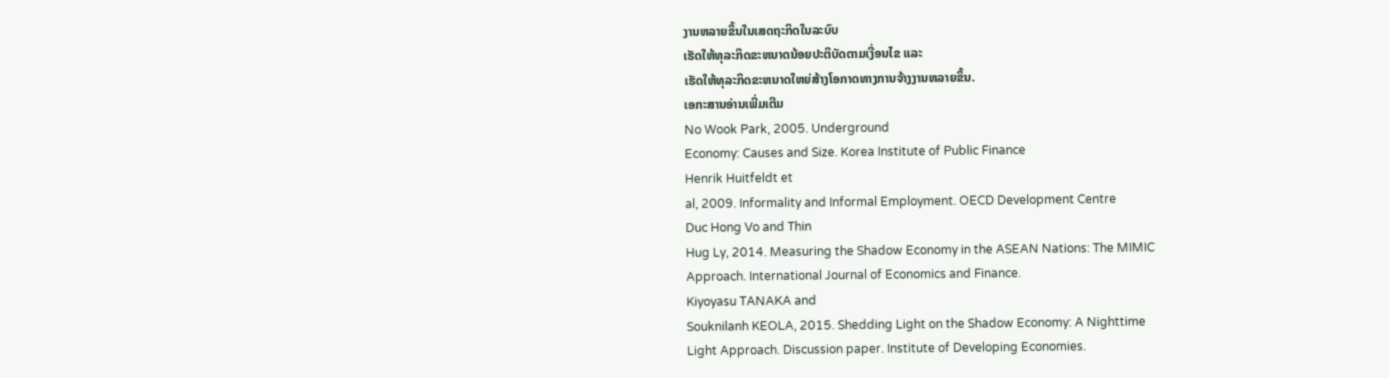ງານຫລາຍຂຶ້ນໃນເສດຖະກິດໃນລະບົບ
ເຮັດໃຫ້ທຸລະກິດຂະຫນາດນ້ອຍປະຕິບັດຕາມເງື່ອນໄຂ ແລະ
ເຮັດໃຫ້ທຸລະກິດຂະຫນາດໃຫຍ່ສ້າງໂອກາດທາງການຈ້າງງານຫລາຍຂຶ້ນ.
ເອກະສານອ່ານເພີ່ມເຕີມ
No Wook Park, 2005. Underground
Economy: Causes and Size. Korea Institute of Public Finance
Henrik Huitfeldt et
al, 2009. Informality and Informal Employment. OECD Development Centre
Duc Hong Vo and Thin
Hug Ly, 2014. Measuring the Shadow Economy in the ASEAN Nations: The MIMIC
Approach. International Journal of Economics and Finance.
Kiyoyasu TANAKA and
Souknilanh KEOLA, 2015. Shedding Light on the Shadow Economy: A Nighttime
Light Approach. Discussion paper. Institute of Developing Economies.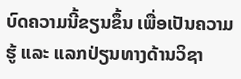ບົດຄວາມນີ້ຂຽນຂຶ້ນ ເພື່ອເປັນຄວາມຮູ້ ແລະ ແລກປ່ຽນທາງດ້ານວິຊາ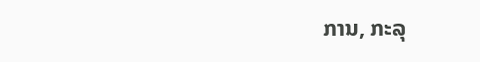ການ, ກະລຸ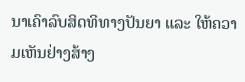ນາເຄົາລົບສິດທິທາງປັນຍາ ແລະ ໃຫ້ຄວາມເຫັນຢ່າງສ້າງ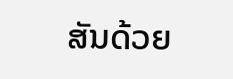ສັນດ້ວຍ